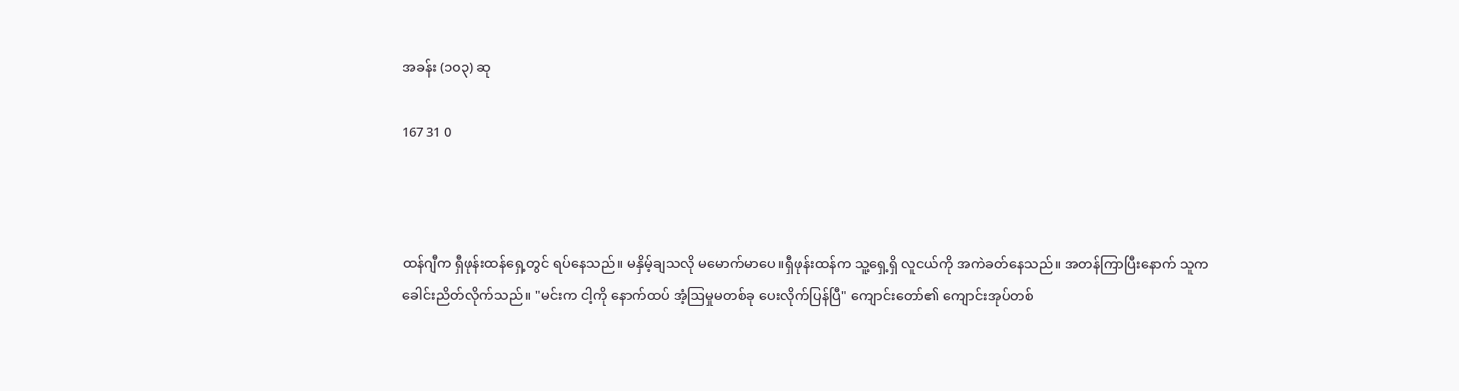အခန်း (၁၀၃) ဆု

167 31 0



ထန်ဂျီက ရှီဖုန်းထန်ရှေ့တွင် ရပ်နေသည်။ မနှိမ့်ချသလို မမောက်မာပေ။ရှီဖုန်းထန်က သူ့ရှေ့ရှိ လူငယ်ကို အကဲခတ်နေသည်။ အတန်ကြာပြီးနောက် သူက ခေါင်းညိတ်လိုက်သည်။ "မင်းက ငါ့ကို နောက်ထပ် အံ့ဩမှုမတစ်ခု ပေးလိုက်ပြန်ပြီ" ကျောင်းတော်၏ ကျောင်းအုပ်တစ်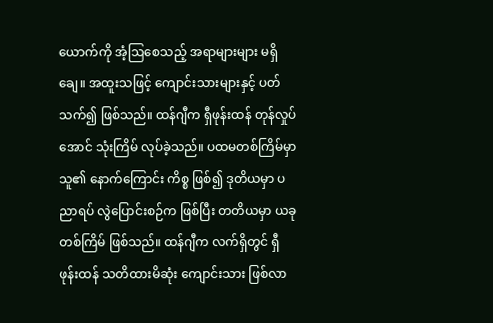ယောက်ကို အံ့ဩစေသည့် အရာများများ မရှိချေ။ အထူးသဖြင့် ကျောင်းသားများနှင့် ပတ်သက်၍ ဖြစ်သည်။ ထန်ဂျီက ရှီဖုန်းထန် တုန်လှုပ်အောင် သုံးကြိမ် လုပ်ခဲ့သည်။ ပထမတစ်ကြိမ်မှာ သူ၏ နောက်ကြောင်း ကိစ္စ ဖြစ်၍ ဒုတိယမှာ ပညာရပ် လွဲပြောင်းစဉ်က ဖြစ်ပြီး တတိယမှာ ယခု တစ်ကြိမ် ဖြစ်သည်။ ထန်ဂျီက လက်ရှိတွင် ရှီဖုန်းထန် သတိထားမိဆုံး ကျောင်းသား ဖြစ်လာ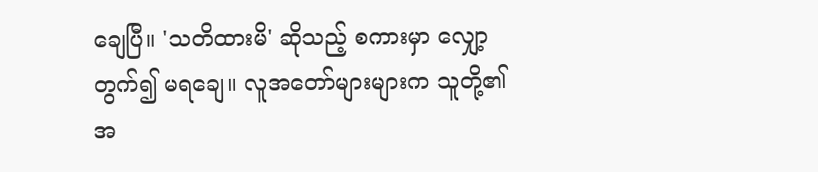ချေပြီ။ 'သတိထားမိ' ဆိုသည့် စကားမှာ လျှော့တွက်၍ မရချေ။ လူအတော်များများက သူတို့၏ အ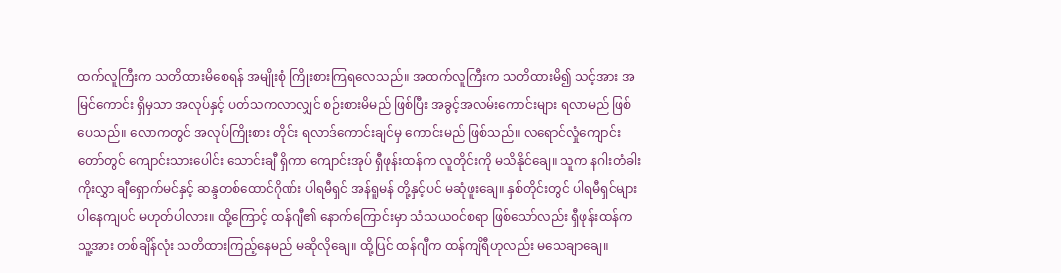ထက်လူကြီးက သတိထားမိစေရန် အမျိုးစုံ ကြိုးစားကြရလေသည်။ အထက်လူကြီးက သတိထားမိ၍ သင့်အား အမြင်ကောင်း ရှိမှသာ အလုပ်နှင့် ပတ်သကလာလျှင် စဉ်းစားမိမည် ဖြစ်ပြီး အခွင့်အလမ်းကောင်းများ ရလာမည် ဖြစ်ပေသည်။ လောကတွင် အလုပ်ကြိုးစား တိုင်း ရလာဒ်ကောင်းချင်မှ ကောင်းမည် ဖြစ်သည်။ လရောင်လှုံကျောင်းတော်တွင် ကျောင်းသားပေါင်း သောင်းချီ ရှိကာ ကျောင်းအုပ် ရှီဖုန်းထန်က လူတိုင်းကို မသိနိုင်ချေ။ သူက နဂါးတံခါး ကိုးလွှာ ချီရှောက်မင်နှင့် ဆန္ဒတစ်ထောင်ဂိုဏ်း ပါရမီရှင် အန်ရူမန် တို့နှင့်ပင် မဆုံဖူးချေ။ နှစ်တိုင်းတွင် ပါရမီရှင်များ ပါနေကျပင် မဟုတ်ပါလား။ ထို့ကြောင့် ထန်ဂျီ၏ နောက်ကြောင်းမှာ သံသယဝင်စရာ ဖြစ်သော်လည်း ရှီဖုန်းထန်က သူ့အား တစ်ချိန်လုံး သတိထားကြည့်နေမည် မဆိုလိုချေ။ ထို့ပြင် ထန်ဂျီက ထန်ကျိရီဟုလည်း မသေချာချေ။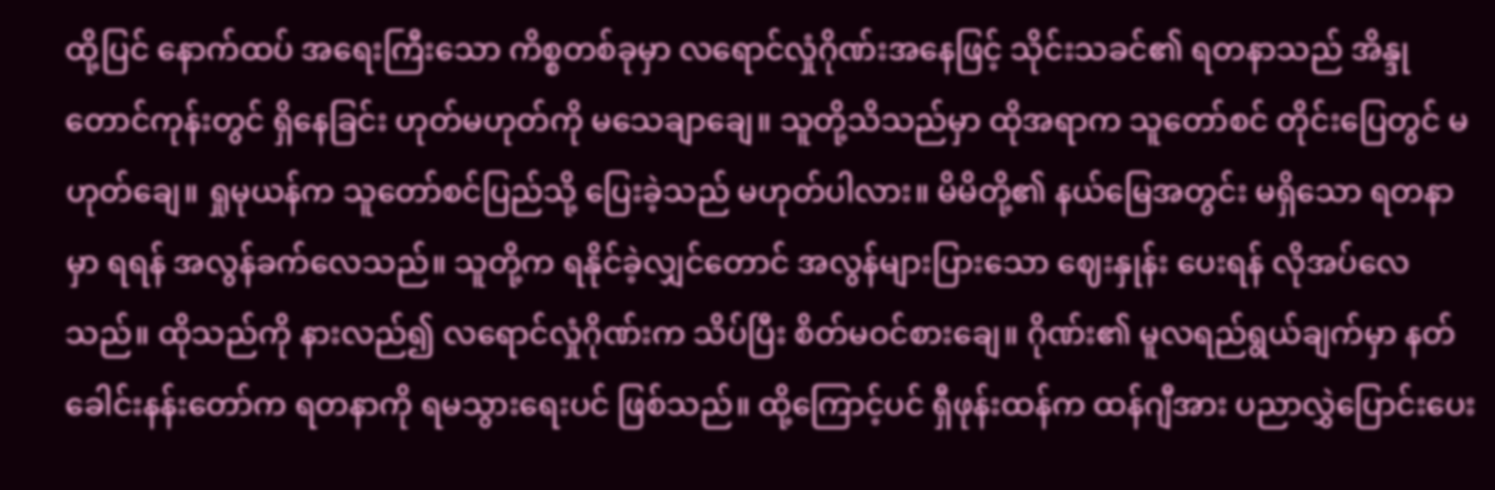ထို့ပြင် နောက်ထပ် အရေးကြီးသော ကိစ္စတစ်ခုမှာ လရောင်လှုံဂိုဏ်းအနေဖြင့် သိုင်းသခင်၏ ရတနာသည် အိန္ဒုတောင်ကုန်းတွင် ရှိနေခြင်း ဟုတ်မဟုတ်ကို မသေချာချေ။ သူတို့သိသည်မှာ ထိုအရာက သူတော်စင် တိုင်းပြေတွင် မဟုတ်ချေ။ ရှုမုယန်က သူတော်စင်ပြည်သို့ ပြေးခဲ့သည် မဟုတ်ပါလား။ မိမိတို့၏ နယ်မြေအတွင်း မရှိသော ရတနာမှာ ရရန် အလွန်ခက်လေသည်။ သူတို့က ရနိုင်ခဲ့လျှင်တောင် အလွန်များပြားသော ဈေးနှုန်း ပေးရန် လိုအပ်လေသည်။ ထိုသည်ကို နားလည်၍ လရောင်လှုံဂိုဏ်းက သိပ်ပြီး စိတ်မဝင်စားချေ။ ဂိုဏ်း၏ မူလရည်ရွယ်ချက်မှာ နတ်ခေါင်းနန်းတော်က ရတနာကို ရမသွားရေးပင် ဖြစ်သည်။ ထို့ကြောင့်ပင် ရှီဖုန်းထန်က ထန်ဂျီအား ပညာလွှဲပြောင်းပေး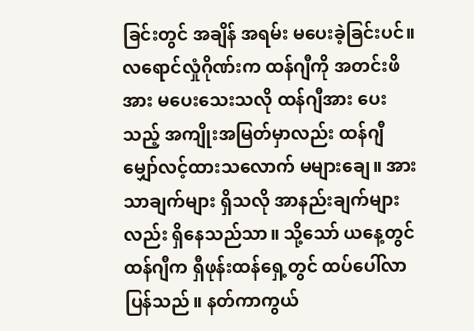ခြင်းတွင် အချိန် အရမ်း မပေးခဲ့ခြင်းပင်။ လရောင်လှုံဂိုဏ်းက ထန်ဂျီကို အတင်းဖိအား မပေးသေးသလို ထန်ဂျီအား ပေးသည့် အကျိုးအမြတ်မှာလည်း ထန်ဂျီ မျှော်လင့်ထားသလောက် မများချေ။ အားသာချက်များ ရှိသလို အာနည်းချက်များလည်း ရှိနေသည်သာ။ သို့သော် ယနေ့တွင် ထန်ဂျီက ရှီဖုန်းထန်ရှေ့တွင် ထပ်ပေါ်လာပြန်သည်။ နတ်ကာကွယ်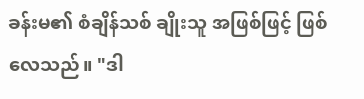ခန်းမ၏ စံချိန်သစ် ချိုးသူ အဖြစ်ဖြင့် ဖြစ်လေသည်။ "ဒါ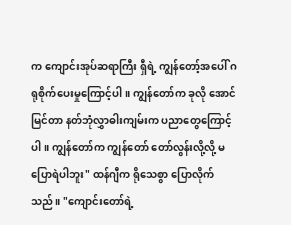က ကျောင်းအုပ်ဆရာကြီး ရှီရဲ့ ကျွန်တော့်အပေါ် ဂရုစိုက်ပေးမှုကြောင့်ပါ။ ကျွန်တော်က ခုလို အောင်မြင်တာ နတ်ဘုံလွှာဓါးကျမ်းက ပညာတွေကြောင့်ပါ။ ကျွန်တော်က ကျွန်တော် တော်လွန်းလို့လို့ မပြောရဲပါဘူး" ထန်ဂျီက ရိုသေစွာ ပြောလိုက်သည်။ "ကျောင်းတော်ရဲ့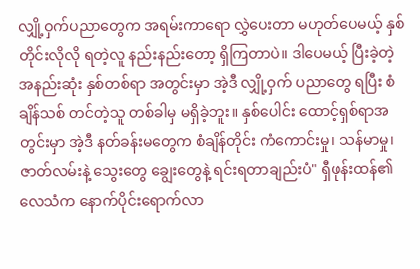လျှို့ဝှက်ပညာတွေက အရမ်းကာရော လွှဲပေးတာ မဟုတ်ပေမယ့် နှစ်တိုင်းလိုလို ရတဲ့လူ နည်းနည်းတော့ ရှိကြတာပဲ။ ဒါပေမယ့် ပြီးခဲ့တဲ့ အနည်းဆုံး နှစ်တစ်ရာ အတွင်းမှာ အဲ့ဒီ လျှို့ဝှက် ပညာတွေ ရပြီး စံချိန်သစ် တင်တဲ့သူ တစ်ခါမှ မရှိခဲ့ဘူး။ နှစ်ပေါင်း ထောင့်ရှစ်ရာအတွင်းမှာ အဲ့ဒီ နတ်ခန်းမတွေက စံချိန်တိုင်း ကံကောင်းမှု၊ သန်မာမှု၊ ဇာတ်လမ်းနဲ့ သွေးတွေ ချွေးတွေနဲ့ ရင်းရတာချည်းပံ" ရှီဖုန်းထန်၏ လေသံက နောက်ပိုင်းရောက်လာ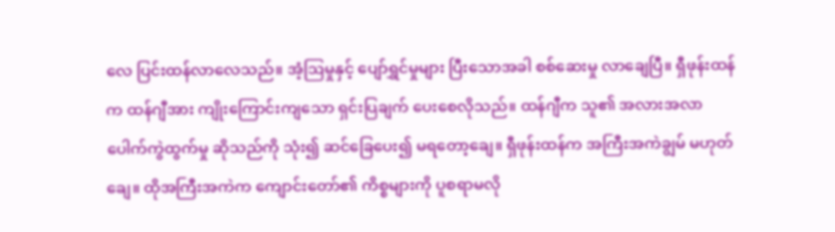လေ ပြင်းထန်လာလေသည်။ အံ့ဩမှုနှင့် ပျော်ရွှင်မှုများ ပြီးသောအခါ စစ်ဆေးမှု လာချေပြီ။ ရှီဖုန်းထန်က ထန်ဂျီအား ကျိုးကြောင်းကျသော ရှင်းပြချက် ပေးစေလိုသည်။ ထန်ဂျီက သူ၏ အလားအလာ ပေါက်ကွဲထွက်မှု ဆိုသည်ကို သုံး၍ ဆင်ခြေပေး၍ မရတော့ချေ။ ရှီဖုန်းထန်က အကြီးအကဲချွမ် မဟုတ်ချေ။ ထိုအကြီးအကဲက ကျောင်းတော်၏ ကိစ္စများကို ပူစရာမလို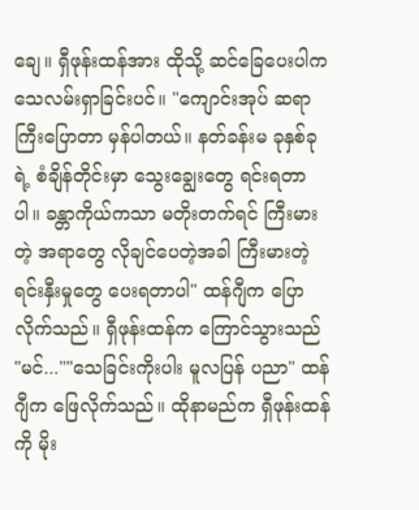ချေ။ ရှီဖုန်းထန်အား ထိုသို့ ဆင်ခြေပေးပါက သေလမ်းရှာခြင်းပင်။ "ကျောင်းအုပ် ဆရာကြီးပြောတာ မှန်ပါတယ်။ နတ်ခန်းမ ခုနှစ်ခုရဲ့ စံချိန်တိုင်းမှာ သွေးချွေးတွေ ရင်းရတာပါ။ ခန္တာကိုယ်ကသာ မတိုးတက်ရင် ကြီးမားတဲ့ အရာတွေ လိုချင်ပေတဲ့အခါ ကြီးမားတဲ့ ရင်းနှီးမှုတွေ ပေးရတာပါ" ထန်ဂျီက ပြောလိုက်သည်။ ရှီဖုန်းထန်က ကြောင်သွားသည် "မင်...""သေခြင်းကိုးပါး မူလပြန် ပညာ" ထန်ဂျီက ဖြေလိုက်သည်။ ထိုနာမည်က ရှီဖုန်းထန်ကို မိုး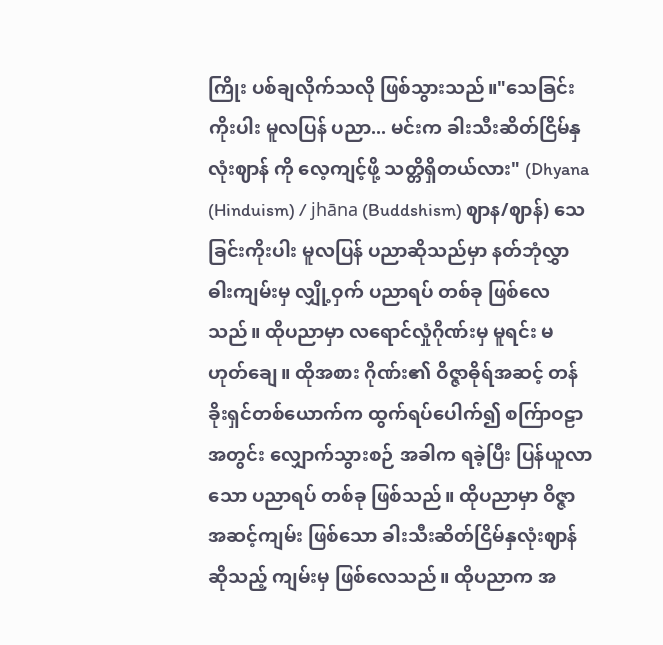ကြိုး ပစ်ချလိုက်သလို ဖြစ်သွားသည်။"သေခြင်းကိုးပါး မူလပြန် ပညာ... မင်းက ခါးသီးဆိတ်ငြိမ်နှလုံးဈာန် ကို လေ့ကျင့်ဖို့ သတ္တိရှိတယ်လား" (Dhyana (Hinduism) / jhāna (Buddshism) ဈာန/ဈာန်) သေခြင်းကိုးပါး မူလပြန် ပညာဆိုသည်မှာ နတ်ဘုံလွှာဓါးကျမ်းမှ လျှို့ဝှက် ပညာရပ် တစ်ခု ဖြစ်လေသည်။ ထိုပညာမှာ လရောင်လှုံဂိုဏ်းမှ မူရင်း မဟုတ်ချေ။ ထိုအစား ဂိုဏ်း၏ ဝိဇ္ဇာဓိုရ်အဆင့် တန်ခိုးရှင်တစ်ယောက်က ထွက်ရပ်ပေါက်၍ စက်ြာဝဠာအတွင်း လျှောက်သွားစဉ် အခါက ရခဲ့ပြီး ပြန်ယူလာသော ပညာရပ် တစ်ခု ဖြစ်သည်။ ထိုပညာမှာ ဝိဇ္ဇာအဆင့်ကျမ်း ဖြစ်သော ခါးသီးဆိတ်ငြိမ်နှလုံးဈာန် ဆိုသည့် ကျမ်းမှ ဖြစ်လေသည်။ ထိုပညာက အ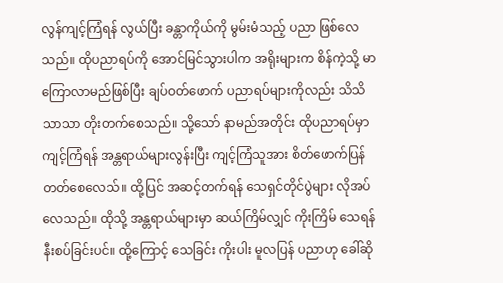လွန်ကျင့်ကြံရန် လွယ်ပြီး ခန္တာကိုယ်ကို မွမ်းမံသည့် ပညာ ဖြစ်လေသည်။ ထိုပညာရပ်ကို အောင်မြင်သွားပါက အရိုးများက စိန်ကဲ့သို့ မာကြောလာမည်ဖြစ်ပြီး ချပ်ဝတ်ဖောက် ပညာရပ်များကိုလည်း သိသိသာသာ တိုးတက်စေသည်။ သို့သော် နာမည်အတိုင်း ထိုပညာရပ်မှာ ကျင့်ကြံရန် အန္တရာယ်များလွန်းပြီး ကျင့်ကြံသူအား စိတ်ဖောက်ပြန်တတ်စေလေသ်။ ထို့ပြင် အဆင့်တက်ရန် သေရှင်တိုင်ပွဲများ လိုအပ်လေသည်။ ထိုသို့ အန္တရာယ်များမှာ ဆယ်ကြိမ်လျှင် ကိုးကြိမ် သေရန် နီးစပ်ခြင်းပင်။ ထို့ကြောင့် သေခြင်း ကိုးပါး မူလပြန် ပညာဟု ခေါ်ဆို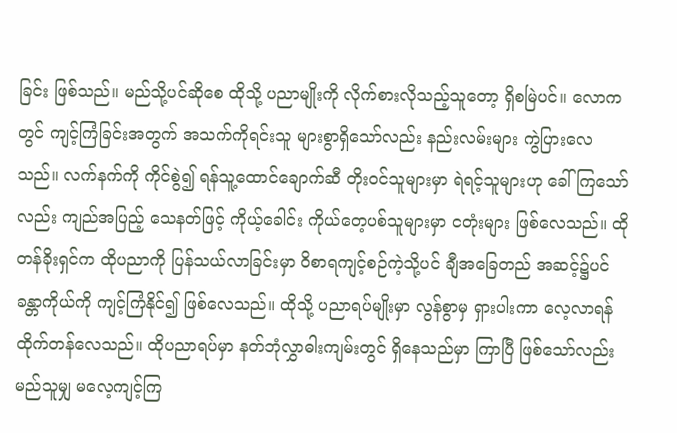ခြင်း ဖြစ်သည်။ မည်သို့ပင်ဆိုစေ ထိုသို့ ပညာမျိုးကို လိုက်စားလိုသည့်သူတော့ ရှိစမြဲပင်။ လောကတွင် ကျင့်ကြံခြင်းအတွက် အသက်ကိုရင်းသူ များစွာရှိသော်လည်း နည်းလမ်းများ ကွဲပြားလေသည်။ လက်နက်ကို ကိုင်စွဲ၍ ရန်သူ့ထောင်ချောက်ဆီ တိုးဝင်သူများမှာ ရဲရင့်သူများဟု ခေါ်ကြသော်လည်း ကျည်အပြည့် သေနတ်ဖြင့် ကိုယ့်ခေါင်း ကိုယ်တေ့ပစ်သူများမှာ ငတုံးများ ဖြစ်လေသည်။ ထိုတန်ခိုးရှင်က ထိုပညာကို ပြန်သယ်လာခြင်းမှာ ဝိစာရကျင့်စဉ်ကဲ့သို့ပင် ချီအခြေတည် အဆင့်၌ပင် ခန္တာကိုယ်ကို ကျင့်ကြံနိုင်၍ ဖြစ်လေသည်။ ထိုသို့ ပညာရပ်မျိုးမှာ လွန်စွာမှ ရှားပါးကာ လေ့လာရန် ထိုက်တန်လေသည်။ ထိုပညာရပ်မှာ နတ်ဘုံလွှာဓါးကျမ်းတွင် ရှိနေသည်မှာ ကြာပြီ ဖြစ်သော်လည်း မည်သူမျှ မလေ့ကျင့်ကြ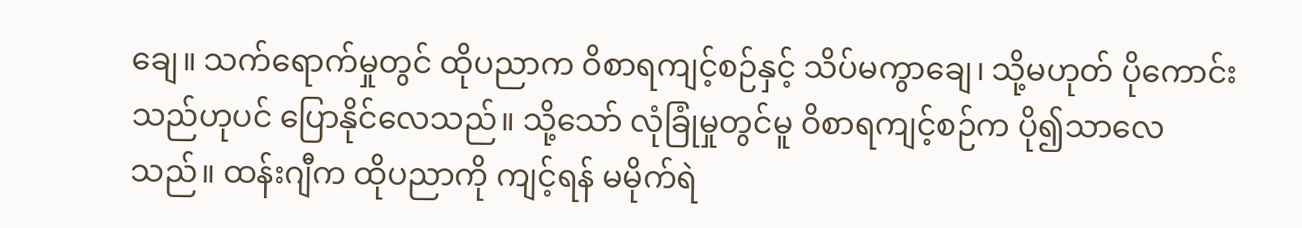ချေ။ သက်ရောက်မှုတွင် ထိုပညာက ဝိစာရကျင့်စဉ်နှင့် သိပ်မကွာချေ၊ သို့မဟုတ် ပိုကောင်းသည်ဟုပင် ပြောနိုင်လေသည်။ သို့သော် လုံခြုံမှုတွင်မူ ဝိစာရကျင့်စဉ်က ပို၍သာလေသည်။ ထန်းဂျီက ထိုပညာကို ကျင့်ရန် မမိုက်ရဲ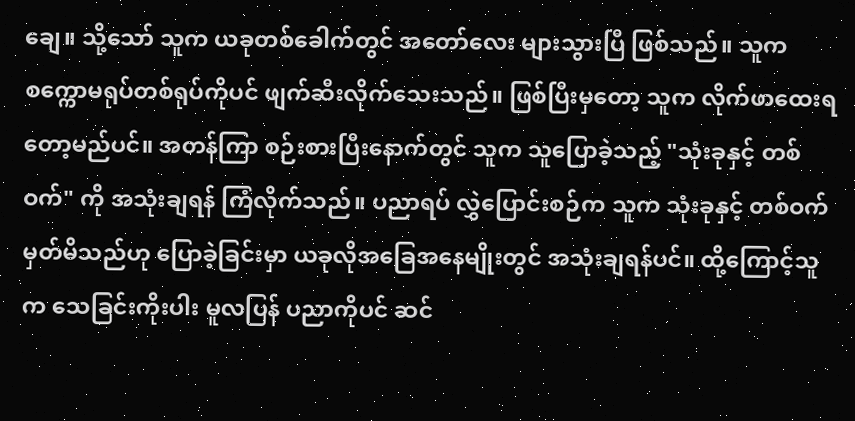ချေ။ သို့သော် သူက ယခုတစ်ခေါက်တွင် အတော်လေး များသွားပြီ ဖြစ်သည်။ သူက စက္ကောမရုပ်တစ်ရုပ်ကိုပင် ဖျက်ဆီးလိုက်သေးသည်။ ဖြစ်ပြီးမှတော့ သူက လိုက်ဖာထေးရတော့မည်ပင်။ အတန်ကြာ စဉ်းစားပြီးနောက်တွင် သူက သူပြောခဲ့သည့် "သုံးခုနှင့် တစ်ဝက်" ကို အသုံးချရန် ကြံလိုက်သည်။ ပညာရပ် လွှဲပြောင်းစဉ်က သူက သုံးခုနှင့် တစ်ဝက်မှတ်မိသည်ဟု ပြောခဲ့ခြင်းမှာ ယခုလိုအခြေအနေမျိုးတွင် အသုံးချရန်ပင်။ ထို့ကြောင့်သူက သေခြင်းကိုးပါး မူလပြန် ပညာကိုပင် ဆင်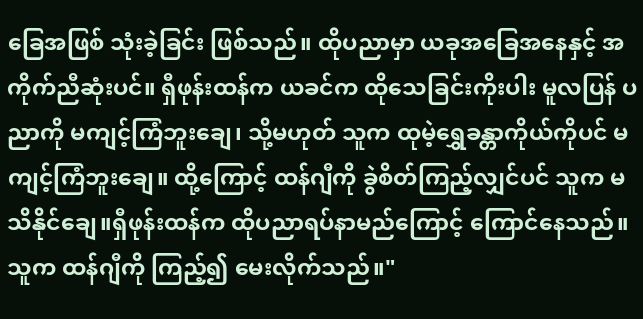ခြေအဖြစ် သုံးခဲ့ခြင်း ဖြစ်သည်။ ထိုပညာမှာ ယခုအခြေအနေနှင့် အကိုက်ညီဆုံးပင်။ ရှီဖုန်းထန်က ယခင်က ထိုသေခြင်းကိုးပါး မူလပြန် ပညာကို မကျင့်ကြံဘူးချေ၊ သို့မဟုတ် သူက ထုမဲ့ရွှေခန္တာကိုယ်ကိုပင် မကျင့်ကြံဘူးချေ။ ထို့ကြောင့် ထန်ဂျီကို ခွဲစိတ်ကြည့်လျှင်ပင် သူက မသိနိုင်ချေ။ရှီဖုန်းထန်က ထိုပညာရပ်နာမည်ကြောင့် ကြောင်နေသည်။ သူက ထန်ဂျီကို ကြည့်၍ မေးလိုက်သည်။"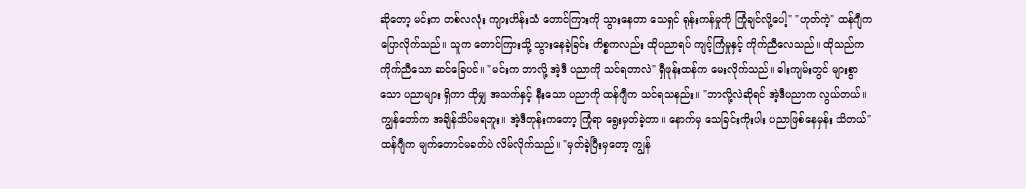ဆိုတော့ မင်းက တစ်လလုံး ကျားဟိန်းသံ တောင်ကြားကို သွားနေတာ သေရှင် ရုန်းကန်မှုကို ကြုံချင်လို့ပေါ့" "ဟုတ်ကဲ့" ထန်ဂျီက ပြောလိုက်သည်။ သူက တောင်ကြားသို့ သွားနေခဲ့ခြင်း ကိစ္စကလည်း ထိုပညာရပ် ကျင့်ကြံမှုနှင့် ကိုက်ညီလေသည်။ ထိုသည်က ကိုက်ညီသော ဆင်ခြေပင်။ "မင်းက ဘာလို့ အဲ့ဒီ ပညာကို သင်ရတာလဲ" ရှီဖုန်းထန်က မေးလိုက်သည်။ ဓါးကျမ်းတွင် များစွာသော ပညာများ ရှိကာ ထိုမျှ အသက်နှင့် နီးသော ပညာကို ထန်ဂျီက သင်ရသနည်း။ "ဘာလို့လဲဆိုရင် အဲ့ဒီပညာက လွယ်တယ်။ ကျွန်တော်က အချိန်သိပ်မရဘူး။ အဲ့ဒီတုန်းကတော့ ကြုံရာ ရွေးမှတ်ခဲ့တာ။ နောက်မှ သေခြင်းကိုးပါး ပညာဖြစ်နေမှန်း သိတယ်" ထန်ဂျီက မျက်တောင်မခတ်ပဲ လိမ်လိုက်သည်။ "မှတ်ခဲ့ပြီးမှတော့ ကျွန်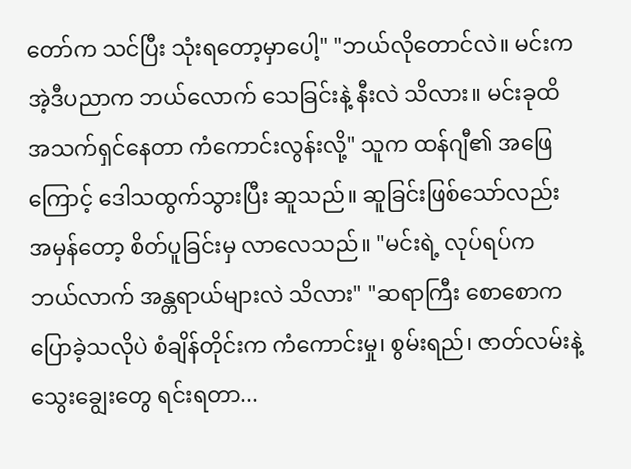တော်က သင်ပြီး သုံးရတော့မှာပေါ့" "ဘယ်လိုတောင်လဲ။ မင်းက အဲ့ဒီပညာက ဘယ်လောက် သေခြင်းနဲ့ နီးလဲ သိလား။ မင်းခုထိ အသက်ရှင်နေတာ ကံကောင်းလွန်းလို့" သူက ထန်ဂျီ၏ အဖြေကြောင့် ဒေါသထွက်သွားပြီး ဆူသည်။ ဆူခြင်းဖြစ်သော်လည်း အမှန်တော့ စိတ်ပူခြင်းမှ လာလေသည်။ "မင်းရဲ့ လုပ်ရပ်က ဘယ်လာက် အန္တရာယ်များလဲ သိလား" "ဆရာကြီး စောစောက ပြောခဲ့သလိုပဲ စံချိန်တိုင်းက ကံကောင်းမှု၊ စွမ်းရည်၊ ဇာတ်လမ်းနဲ့ သွေးချွေးတွေ ရင်းရတာ...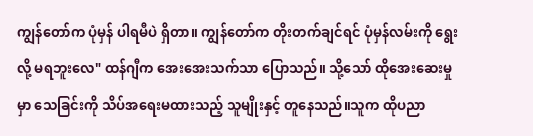ကျွန်တော်က ပုံမှန် ပါရမီပဲ ရှိတာ။ ကျွန်တော်က တိုးတက်ချင်ရင် ပုံမှန်လမ်းကို ရွေးလို့ မရဘူးလေ" ထန်ဂျီက အေးအေးသက်သာ ပြောသည်။ သို့သော် ထိုအေးဆေးမှုမှာ သေခြင်းကို သိပ်အရေးမထားသည့် သူမျိုးနှင့် တူနေသည်။သူက ထိုပညာ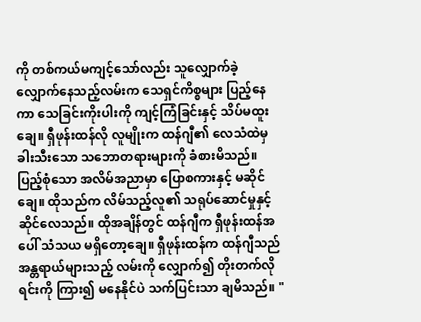ကို တစ်ကယ်မကျင့်သော်လည်း သူလျှောက်ခဲ့ လျှောက်နေသည့်လမ်းက သေရှင်ကိစ္စများ ပြည့်နေကာ သေခြင်းကိုးပါးကို ကျင့်ကြံခြင်းနှင့် သိပ်မထူးချေ။ ရှီဖုန်းထန်လို လူမျိုးက ထန်ဂျီ၏ လေသံထဲမှ ခါးသီးသော သဘောတရားများကို ခံစားမိသည်။ ပြည့်စုံသော အလိမ်အညာမှာ ပြောစကားနှင့် မဆိုင်ချေ။ ထိုသည်က လိမ်သည့်လူ၏ သရုပ်ဆောင်မှုနှင့် ဆိုင်လေသည်။ ထိုအချိန်တွင် ထန်ဂျီက ရှီဖုန်းထန်အပေါ် သံသယ မရှိတော့ချေ။ ရှီဖုန်းထန်က ထန်ဂျီသည် အန္တရာယ်များသည့် လမ်းကို လျှောက်၍ တိုးတက်လိုရင်းကို ကြား၍ မနေနိုင်ပဲ သက်ပြင်းသာ ချမိသည်။ "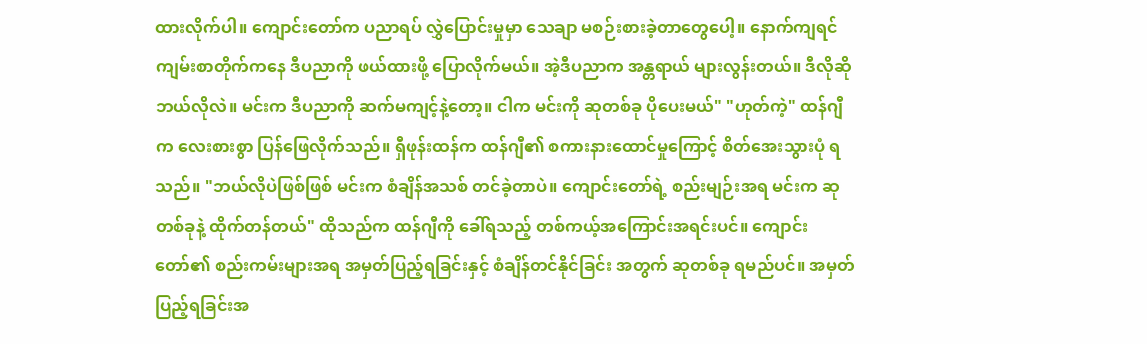ထားလိုက်ပါ။ ကျောင်းတော်က ပညာရပ် လွှဲပြောင်းမှုမှာ သေချာ မစဉ်းစားခဲ့တာတွေပေါ့။ နောက်ကျရင် ကျမ်းစာတိုက်ကနေ ဒီပညာကို ဖယ်ထားဖို့ ပြောလိုက်မယ်။ အဲ့ဒီပညာက အန္တရာယ် များလွန်းတယ်။ ဒီလိုဆို ဘယ်လိုလဲ။ မင်းက ဒီပညာကို ဆက်မကျင့်နဲ့တော့။ ငါက မင်းကို ဆုတစ်ခု ပိုပေးမယ်" "ဟုတ်ကဲ့" ထန်ဂျီက လေးစားစွာ ပြန်ဖြေလိုက်သည်။ ရှီဖုန်းထန်က ထန်ဂျီ၏ စကားနားထောင်မှုကြောင့် စိတ်အေးသွားပုံ ရသည်။ "ဘယ်လိုပဲဖြစ်ဖြစ် မင်းက စံချိန်အသစ် တင်ခဲ့တာပဲ။ ကျောင်းတော်ရဲ့ စည်းမျဉ်းအရ မင်းက ဆုတစ်ခုနဲ့ ထိုက်တန်တယ်" ထိုသည်က ထန်ဂျီကို ခေါ်ရသည့် တစ်ကယ့်အကြောင်းအရင်းပင်။ ကျောင်းတော်၏ စည်းကမ်းများအရ အမှတ်ပြည့်ရခြင်းနှင့် စံချိန်တင်နိုင်ခြင်း အတွက် ဆုတစ်ခု ရမည်ပင်။ အမှတ်ပြည့်ရခြင်းအ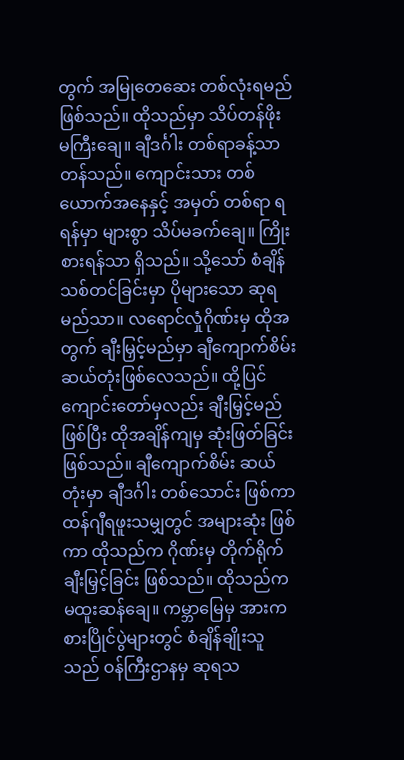တွက် အမြုတေဆေး တစ်လုံးရမည် ဖြစ်သည်။ ထိုသည်မှာ သိပ်တန်ဖိုး မကြီးချေ။ ချီဒင်္ဂါး တစ်ရာခန့်သာ တန်သည်။ ကျောင်းသား တစ်ယောက်အနေနှင့် အမှတ် တစ်ရာ ရရန်မှာ များစွာ သိပ်မခက်ချေ။ ကြိုးစားရန်သာ ရှိသည်။ သို့သော် စံချိန်သစ်တင်ခြင်းမှာ ပိုများသော ဆုရမည်သာ။ လရောင်လှုံဂိုဏ်းမှ ထိုအတွက် ချီးမြှင့်မည်မှာ ချီကျောက်စိမ်း ဆယ်တုံးဖြစ်လေသည်။ ထို့ပြင် ကျောင်းတော်မှလည်း ချီးမြှင့်မည် ဖြစ်ပြီး ထိုအချိန်ကျမှ ဆုံးဖြတ်ခြင်း ဖြစ်သည်။ ချီကျောက်စိမ်း ဆယ်တုံးမှာ ချီဒင်္ဂါး တစ်သောင်း ဖြစ်ကာ ထန်ဂျီရဖူးသမျှတွင် အများဆုံး ဖြစ်ကာ ထိုသည်က ဂိုဏ်းမှ တိုက်ရိုက် ချီးမြှင့်ခြင်း ဖြစ်သည်။ ထိုသည်က မထူးဆန်ချေ။ ကမ္ဘာမြေမှ အားကစားပြိုင်ပွဲများတွင် စံချိန်ချိုးသူသည် ဝန်ကြီးဌာနမှ ဆုရသ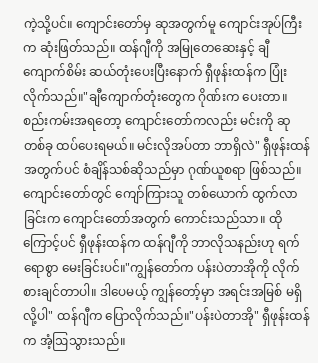ကဲ့သို့ပင်။ ကျောင်းတော်မှ ဆုအတွက်မူ ကျောင်းအုပ်ကြီးက ဆုံးဖြတ်သည်။ ထန်ဂျီကို အမြုတေဆေးနှင့် ချီကျောက်စိမ်း ဆယ်တုံးပေးပြီးနောက် ရှီဖုန်းထန်က ပြုံးလိုက်သည်။"ချီကျောက်တုံးတွေက ဂိုဏ်းက ပေးတာ။ စည်းကမ်းအရတော့ ကျောင်းတော်ကလည်း မင်းကို ဆုတစ်ခု ထပ်ပေးရမယ်။ မင်းလိုအပ်တာ ဘာရှိလဲ" ရှီဖုန်းထန်အတွက်ပင် စံချိန်သစ်ဆိုသည်မှာ ဂုဏ်ယူစရာ ဖြစ်သည်။ ကျောင်းတော်တွင် ကျော်ကြားသူ တစ်ယောက် ထွက်လာခြင်းက ကျောင်းတော်အတွက် ကောင်းသည်သာ။ ထိုကြောင့်ပင် ရှီဖုန်းထန်က ထန်ဂျီကို ဘာလိုသနည်းဟု ရက်ရောစွာ မေးခြင်းပင်။"ကျွန်တော်က ပန်းပဲတာအိုကို လိုက်စားချင်တာပါ။ ဒါပေမယ့် ကျွန်တော့်မှာ အရင်းအမြစ် မရှိလို့ပါ" ထန်ဂျီက ပြောလိုက်သည်။"ပန်းပဲတာအို" ရှီဖုန်းထန်က အံ့ဩသွားသည်။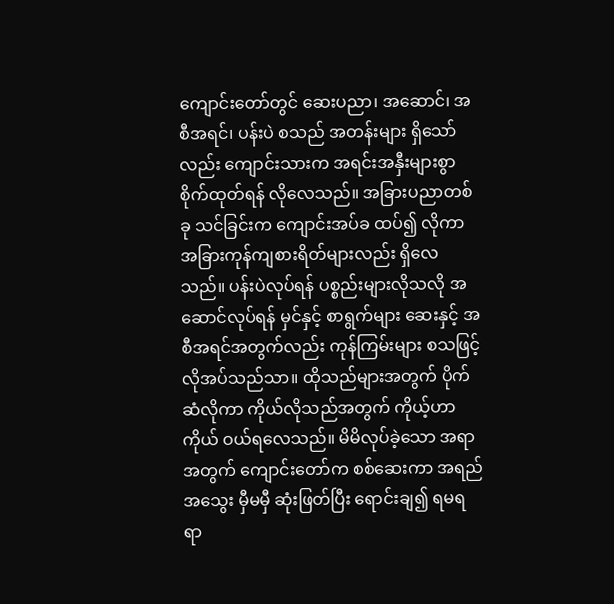ကျောင်းတော်တွင် ဆေးပညာ၊ အဆောင်၊ အစီအရင်၊ ပန်းပဲ စသည် အတန်းများ ရှိသော်လည်း ကျောင်းသားက အရင်းအနှီးများစွာ စိုက်ထုတ်ရန် လိုလေသည်။ အခြားပညာတစ်ခု သင်ခြင်းက ကျောင်းအပ်ခ ထပ်၍ လိုကာ အခြားကုန်ကျစားရိတ်များလည်း ရှိလေသည်။ ပန်းပဲလုပ်ရန် ပစ္စည်းများလိုသလို အဆောင်လုပ်ရန် မှင်နှင့် စာရွက်များ ဆေးနှင့် အစီအရင်အတွက်လည်း ကုန်ကြမ်းများ စသဖြင့် လိုအပ်သည်သာ။ ထိုသည်များအတွက် ပိုက်ဆံလိုကာ ကိုယ်လိုသည်အတွက် ကိုယ့်ဟာကိုယ် ဝယ်ရလေသည်။ မိမိလုပ်ခဲ့သော အရာအတွက် ကျောင်းတော်က စစ်ဆေးကာ အရည်အသွေး မှီမမှီ ဆုံးဖြတ်ပြီး ရောင်းချ၍ ရမရ ရာ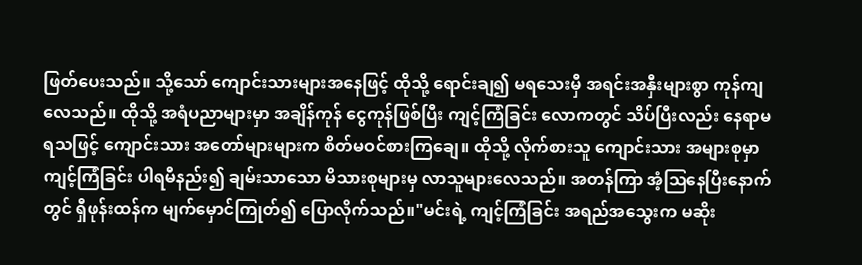ဖြတ်ပေးသည်။ သို့သော် ကျောင်းသားများအနေဖြင့် ထိုသို့ ရောင်းချ၍ မရသေးမှီ အရင်းအနှီးများစွာ ကုန်ကျလေသည်။ ထိုသို့ အရံပညာများမှာ အချိန်ကုန် ငွေကုန်ဖြစ်ပြီး ကျင့်ကြံခြင်း လောကတွင် သိပ်ပြီးလည်း နေရာမရသဖြင့် ကျောင်းသား အတော်များများက စိတ်မဝင်စားကြချေ။ ထိုသို့ လိုက်စားသူ ကျောင်းသား အများစုမှာ ကျင့်ကြံခြင်း ပါရမီနည်း၍ ချမ်းသာသော မိသားစုများမှ လာသူများလေသည်။ အတန်ကြာ အံ့ဩနေပြီးနောက်တွင် ရှီဖုန်းထန်က မျက်မှောင်ကြုတ်၍ ပြောလိုက်သည်။"မင်းရဲ့ ကျင့်ကြံခြင်း အရည်အသွေးက မဆိုး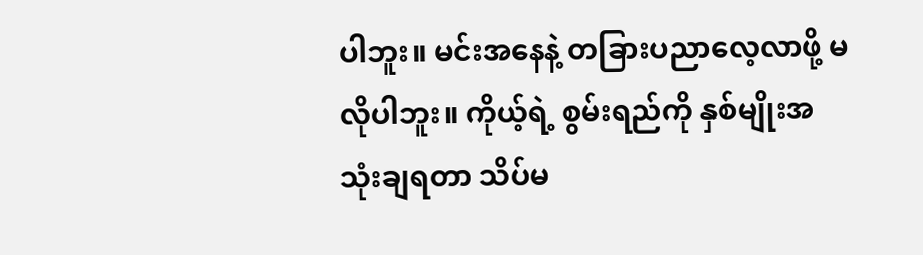ပါဘူး။ မင်းအနေနဲ့ တခြားပညာလေ့လာဖို့ မလိုပါဘူး။ ကိုယ့်ရဲ့ စွမ်းရည်ကို နှစ်မျိုးအသုံးချရတာ သိပ်မ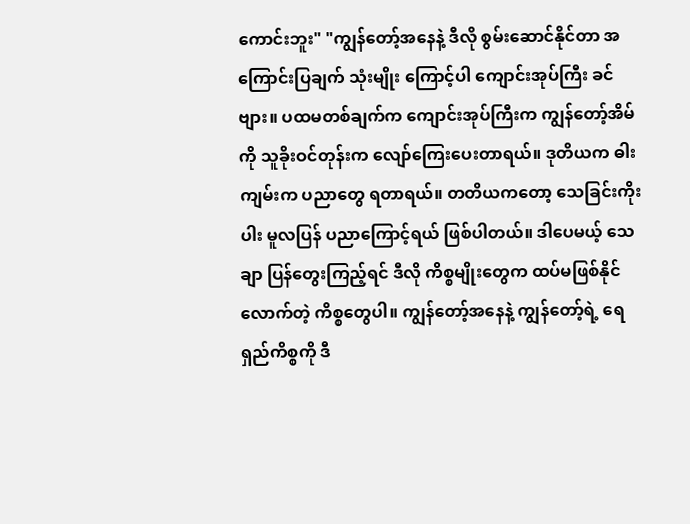ကောင်းဘူး" "ကျွန်တော့်အနေနဲ့ ဒီလို စွမ်းဆောင်နိုင်တာ အကြောင်းပြချက် သုံးမျိုး ကြောင့်ပါ ကျောင်းအုပ်ကြီး ခင်ဗျား။ ပထမတစ်ချက်က ကျောင်းအုပ်ကြီးက ကျွန်တော့်အိမ်ကို သူခိုးဝင်တုန်းက လျော်ကြေးပေးတာရယ်။ ဒုတိယက ဓါးကျမ်းက ပညာတွေ ရတာရယ်။ တတိယကတော့ သေခြင်းကိုးပါး မူလပြန် ပညာကြောင့်ရယ် ဖြစ်ပါတယ်။ ဒါပေမယ့် သေချာ ပြန်တွေးကြည့်ရင် ဒီလို ကိစ္စမျိုးတွေက ထပ်မဖြစ်နိုင်လောက်တဲ့ ကိစ္စတွေပါ။ ကျွန်တော့်အနေနဲ့ ကျွန်တော့်ရဲ့ ရေရှည်ကိစ္စကို ဒီ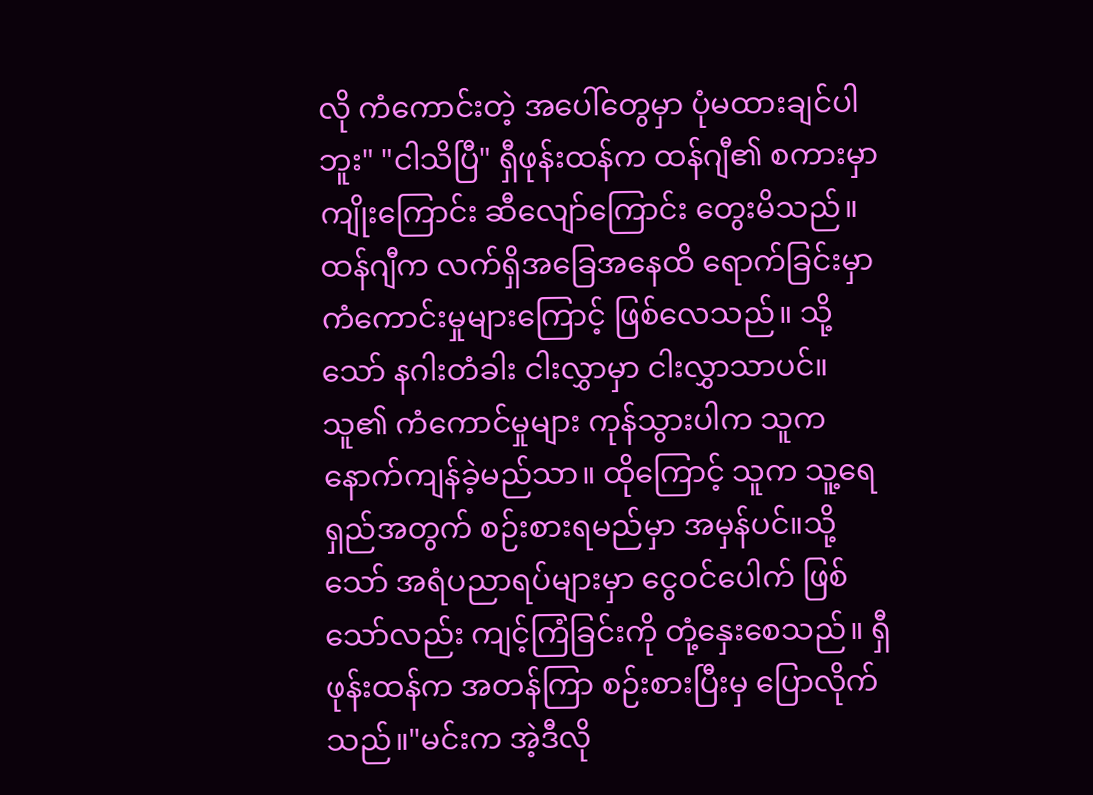လို ကံကောင်းတဲ့ အပေါ်တွေမှာ ပုံမထားချင်ပါဘူး" "ငါသိပြီ" ရှီဖုန်းထန်က ထန်ဂျီ၏ စကားမှာ ကျိုးကြောင်း ဆီလျော်ကြောင်း တွေးမိသည်။ ထန်ဂျီက လက်ရှိအခြေအနေထိ ရောက်ခြင်းမှာ ကံကောင်းမှုများကြောင့် ဖြစ်လေသည်။ သို့သော် နဂါးတံခါး ငါးလွှာမှာ ငါးလွှာသာပင်။ သူ၏ ကံကောင်မှုများ ကုန်သွားပါက သူက နောက်ကျန်ခဲ့မည်သာ။ ထိုကြောင့် သူက သူ့ရေရှည်အတွက် စဉ်းစားရမည်မှာ အမှန်ပင်။သို့သော် အရံပညာရပ်များမှာ ငွေဝင်ပေါက် ဖြစ်သော်လည်း ကျင့်ကြံခြင်းကို တုံ့နှေးစေသည်။ ရှီဖုန်းထန်က အတန်ကြာ စဉ်းစားပြီးမှ ပြောလိုက်သည်။"မင်းက အဲ့ဒီလို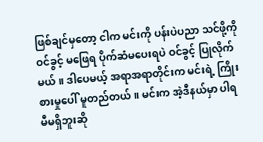ဖြစ်ချင်မှတော့ ငါက မင်းကို ပန်းပဲပညာ သင်ဖို့ကို ဝင်ခွင့် မဖြေရ ပိုက်ဆံမပေးရပဲ ဝင်ခွင့် ပြုလိုက်မယ်။ ဒါပေမယ့် အရာအရာတိုင်းက မင်းရဲ့ ကြိုးစားမှုပေါ် မူတည်တယ်။ မင်းက အဲ့ဒီနယ်မှာ ပါရမီမရှိဘူးဆို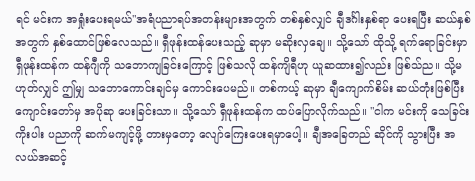ရင် မင်းက အရှုံးပေးရမယ်"အရံပညာရပ်အတန်းများအတွက် တစ်နှစ်လျှင် ချီဒင်္ဂါးနှစ်ရာ ပေးရပြီး ဆယ်နှစ်အတွက် နှစ်ထောင်ဖြစ်လေသည်။ ရှီဖုန်းထန်ပေးသည့် ဆုမှာ မဆိုးလှချေ။ သို့သော် ထိုသို့ ရက်ရောခြင်းမှာ ရှီဖုန်းထန်က ထန်ဂျီကို သဘောကျခြင်းကြောင့် ဖြစ်သလို ထန်ကျိရီဟု ယူဆထား၍လည်း ဖြစ်သ်ည။ သို့မဟုတ်လျှင် ဤမျှ သဘောကောင်းချင်မှ ကောင်းပေမည်။ တစ်ကယ့် ဆုမှာ ချီကျောက်စိမ်း ဆယ်တုံးဖြစ်ပြီး ကျောင်းတော်မှ အပိုဆု ပေးခြင်းသာ။ သို့သော် ရှီဖုန်းထန်က ထပ်ပြောလိုက်သည်။ "ငါက မင်းကို သေခြင်းကိုးပါး ပညာကို ဆက်မကျင့်ဖို့ တားမှတော့ လျော်ကြေးပေးရမှာပေါ့။ ချီအခြေတည် ဆိုင်ကို သွားပြီး အလယ်အဆင့်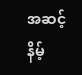အဆင့်နိမ့်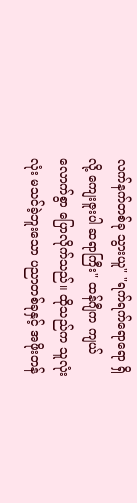လက်နက်တစ်ခု သွားယူ" "ရက်ရက်ရောရော ရှိလို့ ကျေးဇူးပါ ဆရာကြီး" ထန်ဂျီက ကျယ်လောက်စွာ ပြောလိုက်သည်။ ထိုသည်က သူလုံးလုံး မသင်ခဲ့ဘူးသော ပညာတစ်ခုနှင့် အဖိုးတန်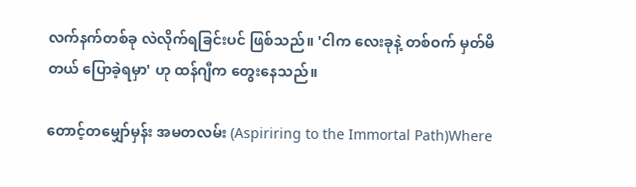လက်နက်တစ်ခု လဲလိုက်ရခြင်းပင် ဖြစ်သည်။ 'ငါက လေးခုနဲ့ တစ်ဝက် မှတ်မိတယ် ပြောခဲ့ရမှာ' ဟု ထန်ဂျီက တွေးနေသည်။

တောင့်တမျှော်မှန်း အမတလမ်း (Aspiriring to the Immortal Path)Where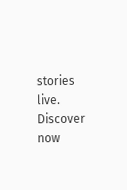stories live. Discover now